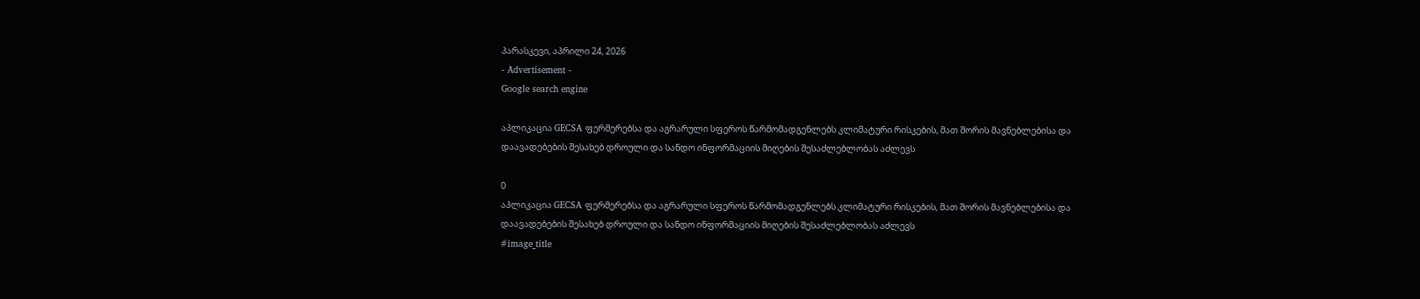პარასკევი, აპრილი 24, 2026
- Advertisement -
Google search engine

აპლიკაცია GECSA ფერმერებსა და აგრარული სფეროს წარმომადგენლებს კლიმატური რისკების, მათ შორის მავნებლებისა და დაავადებების შესახებ დროული და სანდო ინფორმაციის მიღების შესაძლებლობას აძლევს

0
აპლიკაცია GECSA ფერმერებსა და აგრარული სფეროს წარმომადგენლებს კლიმატური რისკების, მათ შორის მავნებლებისა და დაავადებების შესახებ დროული და სანდო ინფორმაციის მიღების შესაძლებლობას აძლევს
#image_title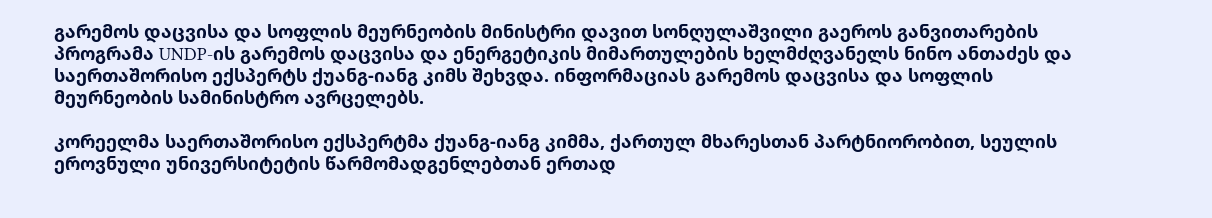გარემოს დაცვისა და სოფლის მეურნეობის მინისტრი დავით სონღულაშვილი გაეროს განვითარების პროგრამა UNDP-ის გარემოს დაცვისა და ენერგეტიკის მიმართულების ხელმძღვანელს ნინო ანთაძეს და საერთაშორისო ექსპერტს ქუანგ-იანგ კიმს შეხვდა. ინფორმაციას გარემოს დაცვისა და სოფლის მეურნეობის სამინისტრო ავრცელებს.

კორეელმა საერთაშორისო ექსპერტმა ქუანგ-იანგ კიმმა, ქართულ მხარესთან პარტნიორობით, სეულის ეროვნული უნივერსიტეტის წარმომადგენლებთან ერთად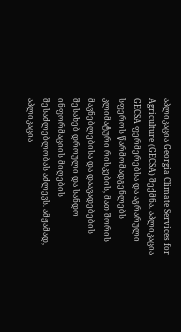აპლიკაცია Georgia Climate Services for Agriculture (GECSA) შექმნა. აპლიკაცია GECSA ფერმერებსა და აგრარული სფეროს წარმომადგენლებს კლიმატური რისკების, მათ შორის მავნებლებისა და დაავადებების შესახებ დროული და სანდო ინფორმაციის მიღების შესაძლებლობას აძლევს. ამჟამად, აპლიკაცია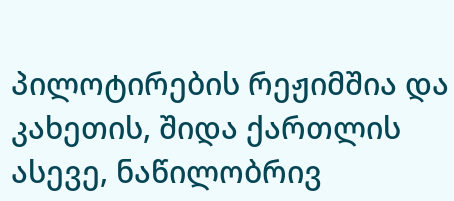პილოტირების რეჟიმშია და კახეთის, შიდა ქართლის ასევე, ნაწილობრივ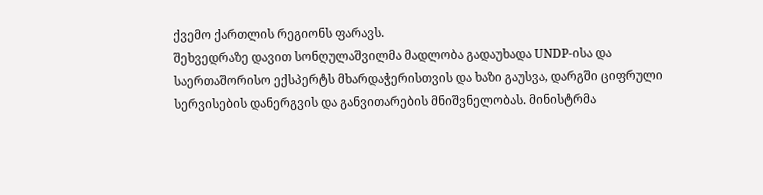ქვემო ქართლის რეგიონს ფარავს.
შეხვედრაზე დავით სონღულაშვილმა მადლობა გადაუხადა UNDP-ისა და საერთაშორისო ექსპერტს მხარდაჭერისთვის და ხაზი გაუსვა, დარგში ციფრული სერვისების დანერგვის და განვითარების მნიშვნელობას. მინისტრმა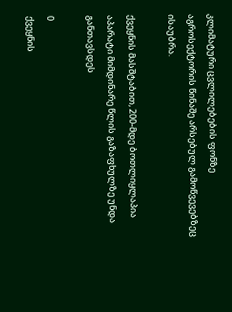კლიმატური ცვლილებების ფონზე აგროსექტორის წინაშე არსებულ გამოწვევებზეც ისაუბრა.

ქვეყნის მასშტაბით, 200-მდე ბოთლიყლაპია აპარატი მიმდინარე წლის გაზაფხულზე უნდა განთავსდეს

0
ქვეყნის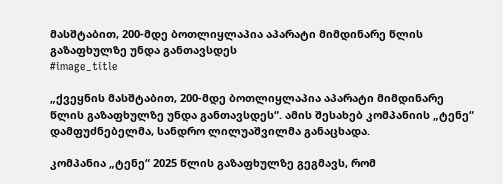მასშტაბით, 200-მდე ბოთლიყლაპია აპარატი მიმდინარე წლის გაზაფხულზე უნდა განთავსდეს
#image_title

„ქვეყნის მასშტაბით, 200-მდე ბოთლიყლაპია აპარატი მიმდინარე წლის გაზაფხულზე უნდა განთავსდეს“. ამის შესახებ კომპანიის „ტენე“ დამფუძნებელმა, სანდრო ლილუაშვილმა განაცხადა.

კომპანია „ტენე“ 2025 წლის გაზაფხულზე გეგმავს, რომ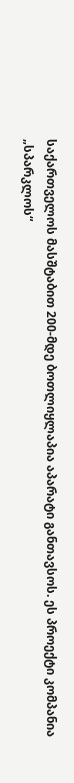საქართველოს მასშტაბით 200-მდე ბოთლიყლაპია აპარატი განთავსოს. ეს პროექტი კომპანია „სპარკლოს“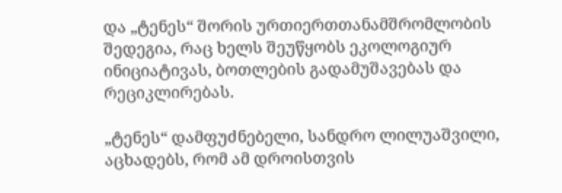და „ტენეს“ შორის ურთიერთთანამშრომლობის შედეგია, რაც ხელს შეუწყობს ეკოლოგიურ ინიციატივას, ბოთლების გადამუშავებას და რეციკლირებას.

„ტენეს“ დამფუძნებელი, სანდრო ლილუაშვილი, აცხადებს, რომ ამ დროისთვის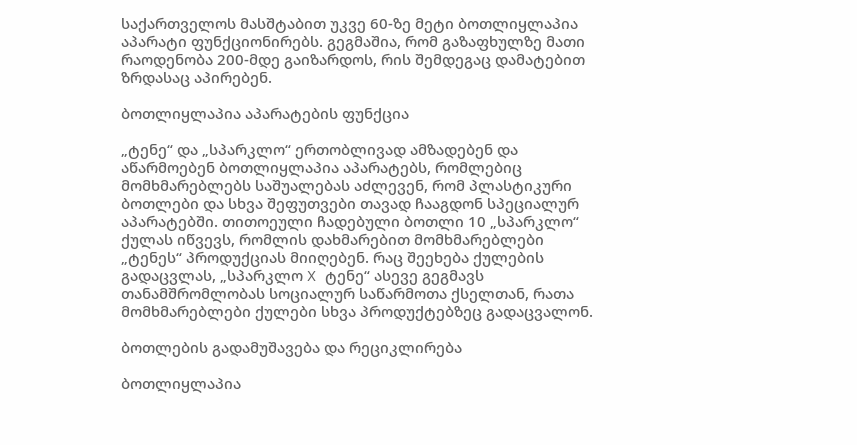საქართველოს მასშტაბით უკვე 60-ზე მეტი ბოთლიყლაპია აპარატი ფუნქციონირებს. გეგმაშია, რომ გაზაფხულზე მათი რაოდენობა 200-მდე გაიზარდოს, რის შემდეგაც დამატებით ზრდასაც აპირებენ.

ბოთლიყლაპია აპარატების ფუნქცია

„ტენე“ და „სპარკლო“ ერთობლივად ამზადებენ და აწარმოებენ ბოთლიყლაპია აპარატებს, რომლებიც მომხმარებლებს საშუალებას აძლევენ, რომ პლასტიკური ბოთლები და სხვა შეფუთვები თავად ჩააგდონ სპეციალურ აპარატებში. თითოეული ჩადებული ბოთლი 10 „სპარკლო“ ქულას იწვევს, რომლის დახმარებით მომხმარებლები „ტენეს“ პროდუქციას მიიღებენ. რაც შეეხება ქულების გადაცვლას, „სპარკლო X ტენე“ ასევე გეგმავს თანამშრომლობას სოციალურ საწარმოთა ქსელთან, რათა მომხმარებლები ქულები სხვა პროდუქტებზეც გადაცვალონ.

ბოთლების გადამუშავება და რეციკლირება

ბოთლიყლაპია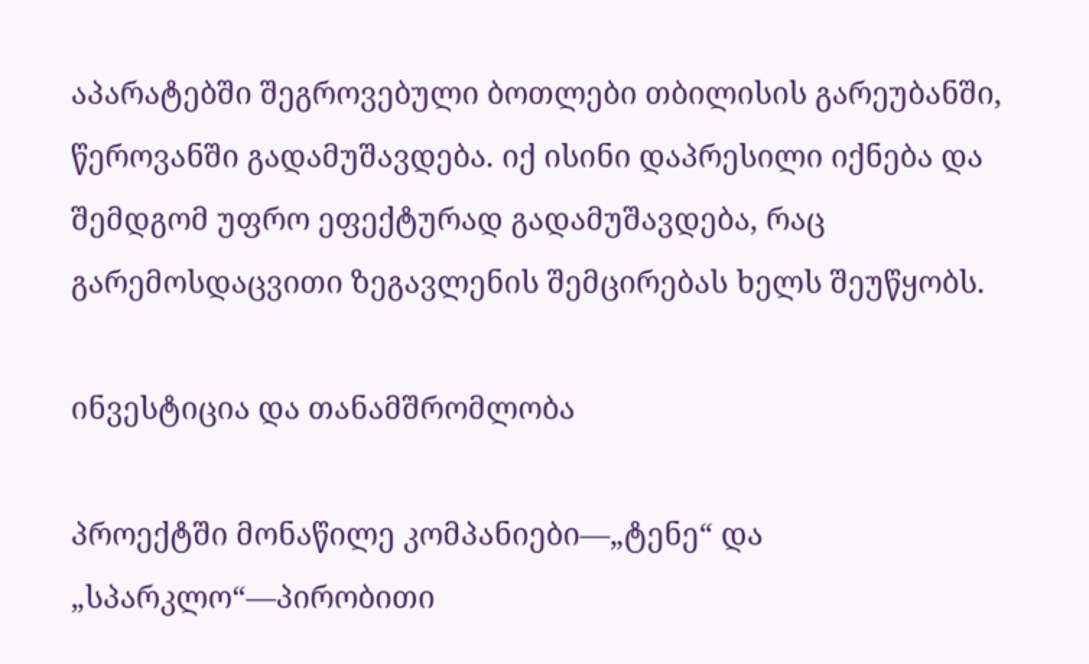აპარატებში შეგროვებული ბოთლები თბილისის გარეუბანში, წეროვანში გადამუშავდება. იქ ისინი დაპრესილი იქნება და შემდგომ უფრო ეფექტურად გადამუშავდება, რაც გარემოსდაცვითი ზეგავლენის შემცირებას ხელს შეუწყობს.

ინვესტიცია და თანამშრომლობა

პროექტში მონაწილე კომპანიები—„ტენე“ და „სპარკლო“—პირობითი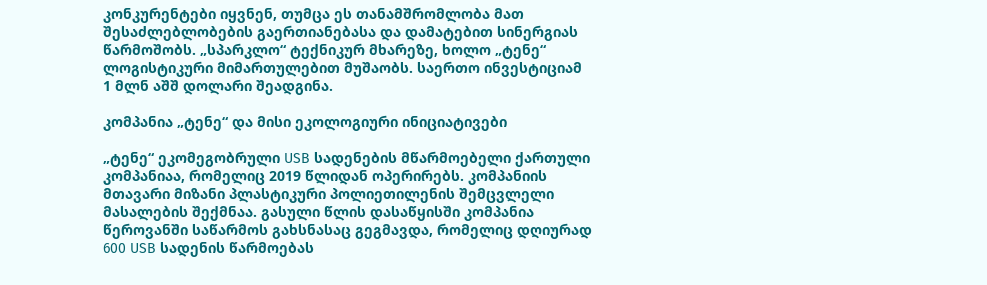კონკურენტები იყვნენ, თუმცა ეს თანამშრომლობა მათ შესაძლებლობების გაერთიანებასა და დამატებით სინერგიას წარმოშობს. „სპარკლო“ ტექნიკურ მხარეზე, ხოლო „ტენე“ ლოგისტიკური მიმართულებით მუშაობს. საერთო ინვესტიციამ 1 მლნ აშშ დოლარი შეადგინა.

კომპანია „ტენე“ და მისი ეკოლოგიური ინიციატივები

„ტენე“ ეკომეგობრული USB სადენების მწარმოებელი ქართული კომპანიაა, რომელიც 2019 წლიდან ოპერირებს. კომპანიის მთავარი მიზანი პლასტიკური პოლიეთილენის შემცვლელი მასალების შექმნაა. გასული წლის დასაწყისში კომპანია წეროვანში საწარმოს გახსნასაც გეგმავდა, რომელიც დღიურად 600 USB სადენის წარმოებას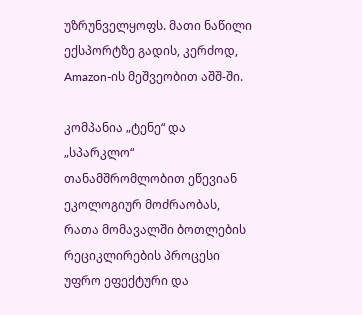უზრუნველყოფს. მათი ნაწილი ექსპორტზე გადის, კერძოდ, Amazon-ის მეშვეობით აშშ-ში.

კომპანია „ტენე“ და „სპარკლო“ თანამშრომლობით ეწევიან ეკოლოგიურ მოძრაობას, რათა მომავალში ბოთლების რეციკლირების პროცესი უფრო ეფექტური და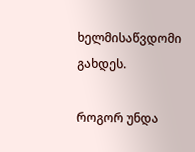ხელმისაწვდომი გახდეს.

როგორ უნდა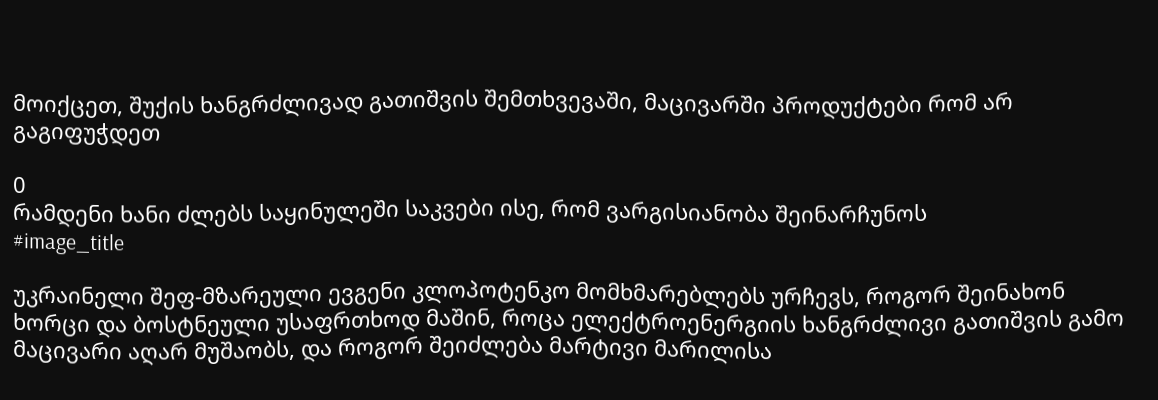მოიქცეთ, შუქის ხანგრძლივად გათიშვის შემთხვევაში, მაცივარში პროდუქტები რომ არ გაგიფუჭდეთ

0
რამდენი ხანი ძლებს საყინულეში საკვები ისე, რომ ვარგისიანობა შეინარჩუნოს
#image_title

უკრაინელი შეფ-მზარეული ევგენი კლოპოტენკო მომხმარებლებს ურჩევს, როგორ შეინახონ ხორცი და ბოსტნეული უსაფრთხოდ მაშინ, როცა ელექტროენერგიის ხანგრძლივი გათიშვის გამო მაცივარი აღარ მუშაობს, და როგორ შეიძლება მარტივი მარილისა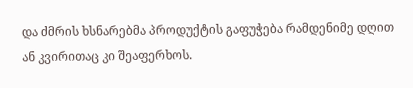და ძმრის ხსნარებმა პროდუქტის გაფუჭება რამდენიმე დღით ან კვირითაც კი შეაფერხოს.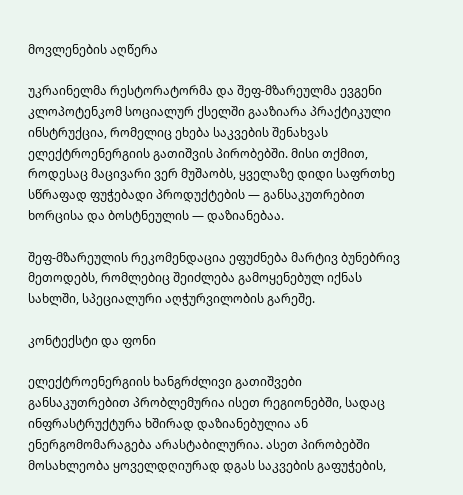მოვლენების აღწერა

უკრაინელმა რესტორატორმა და შეფ-მზარეულმა ევგენი კლოპოტენკომ სოციალურ ქსელში გააზიარა პრაქტიკული ინსტრუქცია, რომელიც ეხება საკვების შენახვას ელექტროენერგიის გათიშვის პირობებში. მისი თქმით, როდესაც მაცივარი ვერ მუშაობს, ყველაზე დიდი საფრთხე სწრაფად ფუჭებადი პროდუქტების — განსაკუთრებით ხორცისა და ბოსტნეულის — დაზიანებაა.

შეფ-მზარეულის რეკომენდაცია ეფუძნება მარტივ ბუნებრივ მეთოდებს, რომლებიც შეიძლება გამოყენებულ იქნას სახლში, სპეციალური აღჭურვილობის გარეშე.

კონტექსტი და ფონი

ელექტროენერგიის ხანგრძლივი გათიშვები განსაკუთრებით პრობლემურია ისეთ რეგიონებში, სადაც ინფრასტრუქტურა ხშირად დაზიანებულია ან ენერგომომარაგება არასტაბილურია. ასეთ პირობებში მოსახლეობა ყოველდღიურად დგას საკვების გაფუჭების,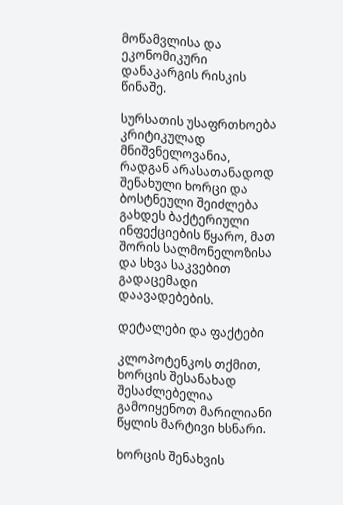მოწამვლისა და ეკონომიკური დანაკარგის რისკის წინაშე.

სურსათის უსაფრთხოება კრიტიკულად მნიშვნელოვანია, რადგან არასათანადოდ შენახული ხორცი და ბოსტნეული შეიძლება გახდეს ბაქტერიული ინფექციების წყარო, მათ შორის სალმონელოზისა და სხვა საკვებით გადაცემადი დაავადებების.

დეტალები და ფაქტები

კლოპოტენკოს თქმით, ხორცის შესანახად შესაძლებელია გამოიყენოთ მარილიანი წყლის მარტივი ხსნარი.

ხორცის შენახვის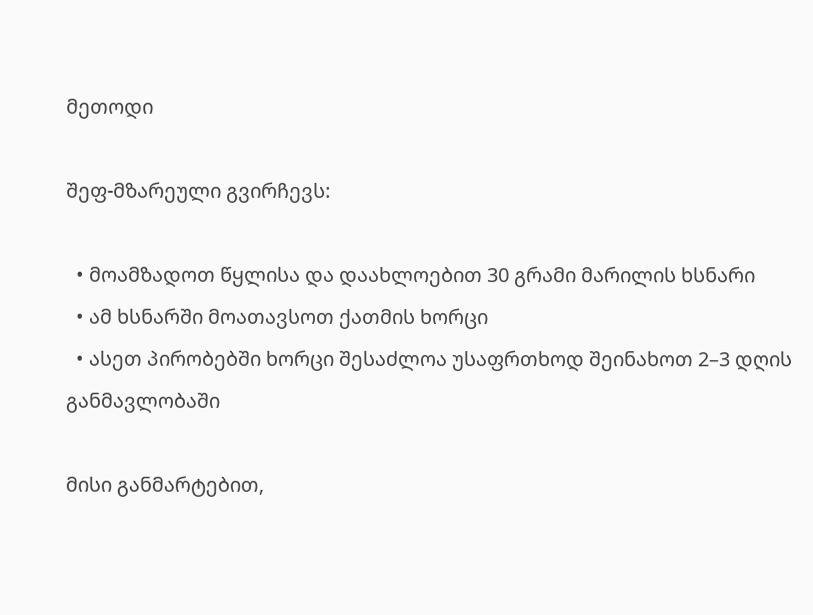მეთოდი

შეფ-მზარეული გვირჩევს:

  • მოამზადოთ წყლისა და დაახლოებით 30 გრამი მარილის ხსნარი
  • ამ ხსნარში მოათავსოთ ქათმის ხორცი
  • ასეთ პირობებში ხორცი შესაძლოა უსაფრთხოდ შეინახოთ 2–3 დღის განმავლობაში

მისი განმარტებით,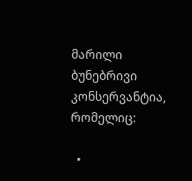მარილი ბუნებრივი კონსერვანტია, რომელიც:

  •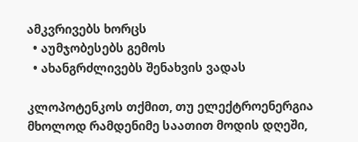ამკვრივებს ხორცს
  • აუმჯობესებს გემოს
  • ახანგრძლივებს შენახვის ვადას

კლოპოტენკოს თქმით, თუ ელექტროენერგია მხოლოდ რამდენიმე საათით მოდის დღეში,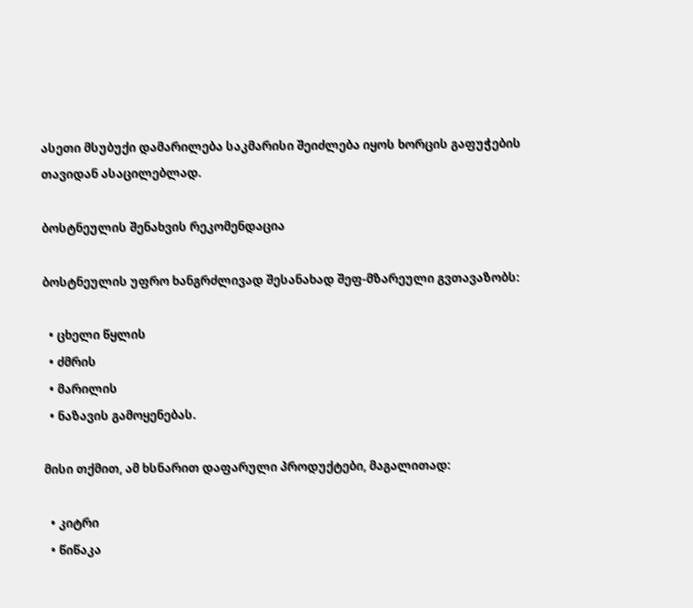ასეთი მსუბუქი დამარილება საკმარისი შეიძლება იყოს ხორცის გაფუჭების თავიდან ასაცილებლად.

ბოსტნეულის შენახვის რეკომენდაცია

ბოსტნეულის უფრო ხანგრძლივად შესანახად შეფ-მზარეული გვთავაზობს:

  • ცხელი წყლის
  • ძმრის
  • მარილის
  • ნაზავის გამოყენებას.

მისი თქმით, ამ ხსნარით დაფარული პროდუქტები, მაგალითად:

  • კიტრი
  • წიწაკა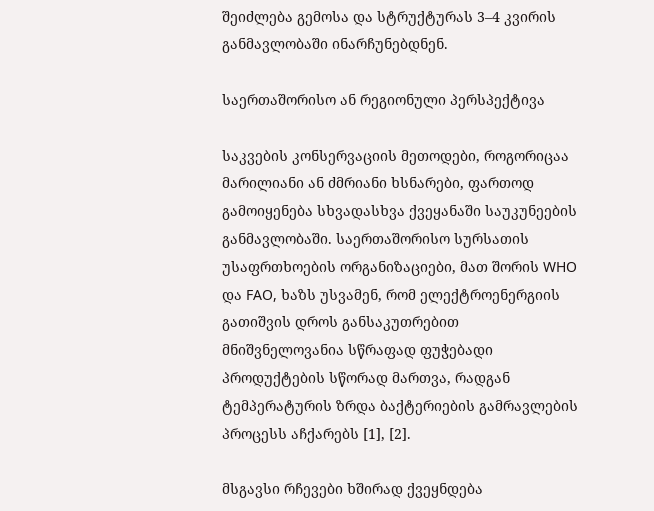შეიძლება გემოსა და სტრუქტურას 3–4 კვირის განმავლობაში ინარჩუნებდნენ.

საერთაშორისო ან რეგიონული პერსპექტივა

საკვების კონსერვაციის მეთოდები, როგორიცაა მარილიანი ან ძმრიანი ხსნარები, ფართოდ გამოიყენება სხვადასხვა ქვეყანაში საუკუნეების განმავლობაში. საერთაშორისო სურსათის უსაფრთხოების ორგანიზაციები, მათ შორის WHO და FAO, ხაზს უსვამენ, რომ ელექტროენერგიის გათიშვის დროს განსაკუთრებით მნიშვნელოვანია სწრაფად ფუჭებადი პროდუქტების სწორად მართვა, რადგან ტემპერატურის ზრდა ბაქტერიების გამრავლების პროცესს აჩქარებს [1], [2].

მსგავსი რჩევები ხშირად ქვეყნდება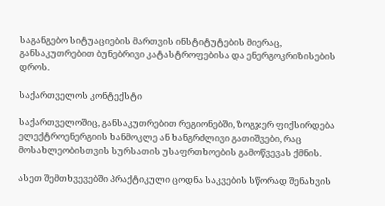საგანგებო სიტუაციების მართვის ინსტიტუტების მიერაც, განსაკუთრებით ბუნებრივი კატასტროფებისა და ენერგოკრიზისების დროს.

საქართველოს კონტექსტი

საქართველოშიც, განსაკუთრებით რეგიონებში, ზოგჯერ ფიქსირდება ელექტროენერგიის ხანმოკლე ან ხანგრძლივი გათიშვები, რაც მოსახლეობისთვის სურსათის უსაფრთხოების გამოწვევას ქმნის.

ასეთ შემთხვევებში პრაქტიკული ცოდნა საკვების სწორად შენახვის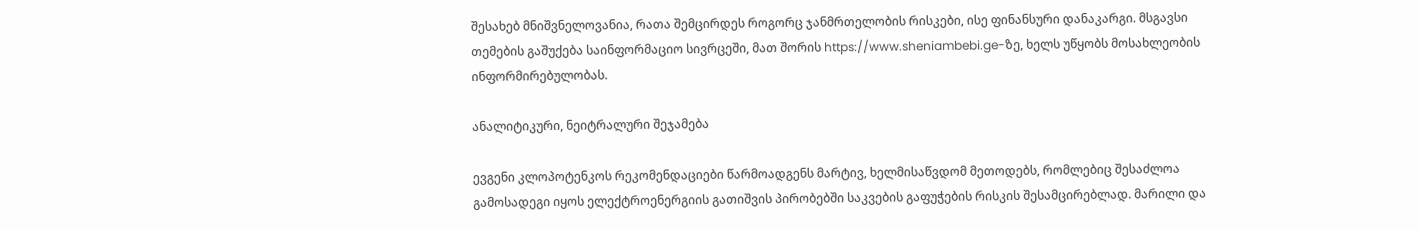შესახებ მნიშვნელოვანია, რათა შემცირდეს როგორც ჯანმრთელობის რისკები, ისე ფინანსური დანაკარგი. მსგავსი თემების გაშუქება საინფორმაციო სივრცეში, მათ შორის https://www.sheniambebi.ge-ზე, ხელს უწყობს მოსახლეობის ინფორმირებულობას.

ანალიტიკური, ნეიტრალური შეჯამება

ევგენი კლოპოტენკოს რეკომენდაციები წარმოადგენს მარტივ, ხელმისაწვდომ მეთოდებს, რომლებიც შესაძლოა გამოსადეგი იყოს ელექტროენერგიის გათიშვის პირობებში საკვების გაფუჭების რისკის შესამცირებლად. მარილი და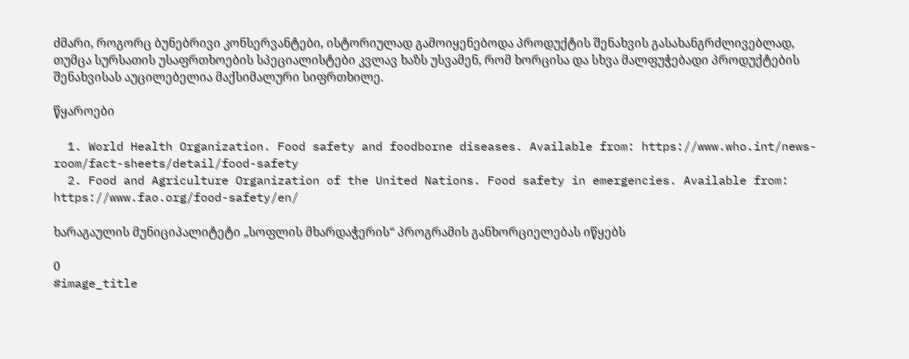ძმარი, როგორც ბუნებრივი კონსერვანტები, ისტორიულად გამოიყენებოდა პროდუქტის შენახვის გასახანგრძლივებლად, თუმცა სურსათის უსაფრთხოების სპეციალისტები კვლავ ხაზს უსვამენ, რომ ხორცისა და სხვა მალფუჭებადი პროდუქტების შენახვისას აუცილებელია მაქსიმალური სიფრთხილე.

წყაროები

  1. World Health Organization. Food safety and foodborne diseases. Available from: https://www.who.int/news-room/fact-sheets/detail/food-safety
  2. Food and Agriculture Organization of the United Nations. Food safety in emergencies. Available from: https://www.fao.org/food-safety/en/

ხარაგაულის მუნიციპალიტეტი „სოფლის მხარდაჭერის“ პროგრამის განხორციელებას იწყებს

0
#image_title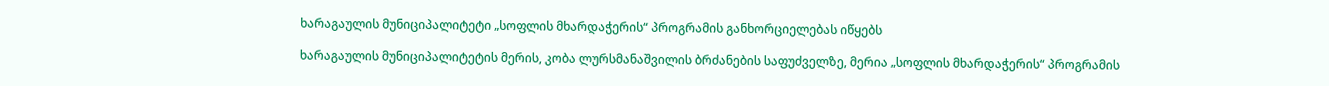ხარაგაულის მუნიციპალიტეტი „სოფლის მხარდაჭერის“ პროგრამის განხორციელებას იწყებს

ხარაგაულის მუნიციპალიტეტის მერის, კობა ლურსმანაშვილის ბრძანების საფუძველზე, მერია „სოფლის მხარდაჭერის“ პროგრამის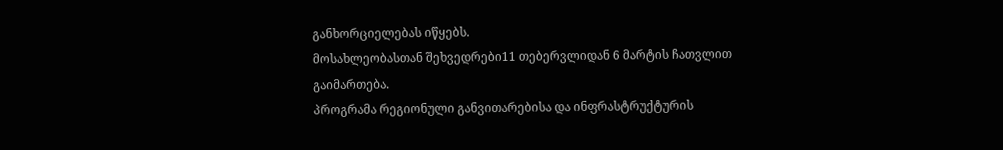განხორციელებას იწყებს.
მოსახლეობასთან შეხვედრები11 თებერვლიდან 6 მარტის ჩათვლით გაიმართება.
პროგრამა რეგიონული განვითარებისა და ინფრასტრუქტურის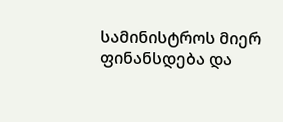სამინისტროს მიერ ფინანსდება და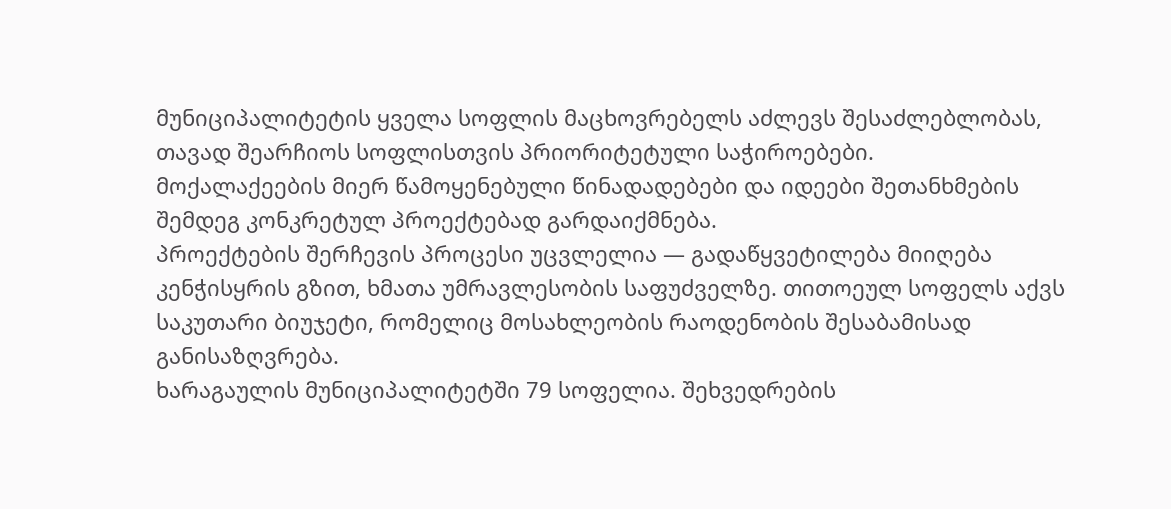მუნიციპალიტეტის ყველა სოფლის მაცხოვრებელს აძლევს შესაძლებლობას, თავად შეარჩიოს სოფლისთვის პრიორიტეტული საჭიროებები.
მოქალაქეების მიერ წამოყენებული წინადადებები და იდეები შეთანხმების შემდეგ კონკრეტულ პროექტებად გარდაიქმნება.
პროექტების შერჩევის პროცესი უცვლელია — გადაწყვეტილება მიიღება კენჭისყრის გზით, ხმათა უმრავლესობის საფუძველზე. თითოეულ სოფელს აქვს საკუთარი ბიუჯეტი, რომელიც მოსახლეობის რაოდენობის შესაბამისად განისაზღვრება.
ხარაგაულის მუნიციპალიტეტში 79 სოფელია. შეხვედრების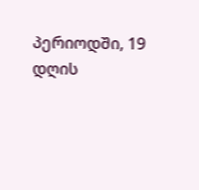პერიოდში, 19 დღის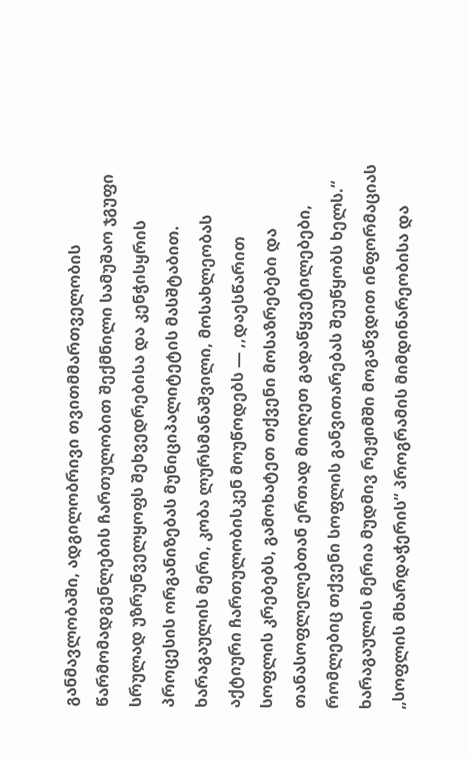განმავლობაში, ადგილობრივი თვითმმართველობის წარმომადგენლების ჩართულობით შექმნილი სამუშაო ჯგუფი სრულად უზრუნველყოფს შეხვედრებისა და კენჭისყრის პროცესის ორგანიზებას მუნიციპალიტეტის მასშტაბით.
ხარაგაულის მერი, კობა ლურსმანაშვილი, მოსახლეობას აქტიური ჩართულობისკენ მოუწოდებს — ,,დაესწარით სოფლის კრებებს, გამოხატეთ თქვენი მოსაზრებები და თანასოფლელებთან ერთად მიიღეთ გადაწყვეტილებები, რომლებიც თქვენი სოფლის განვითარებას შეუწყობს ხელს.“
ხარაგაულის მერია მუდმივ რეჟიმში მოგაწვდით ინფორმაციას „სოფლის მხარდაჭერის“ პროგრამის მიმდინარეობისა და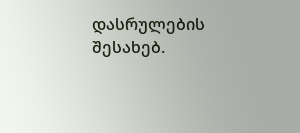დასრულების შესახებ.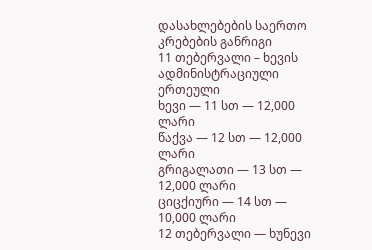დასახლებების საერთო კრებების განრიგი
11 თებერვალი – ხევის ადმინისტრაციული ერთეული
ხევი — 11 სთ — 12,000 ლარი
წაქვა — 12 სთ — 12,000 ლარი
გრიგალათი — 13 სთ — 12,000 ლარი
ციცქიური — 14 სთ — 10,000 ლარი
12 თებერვალი — ხუნევი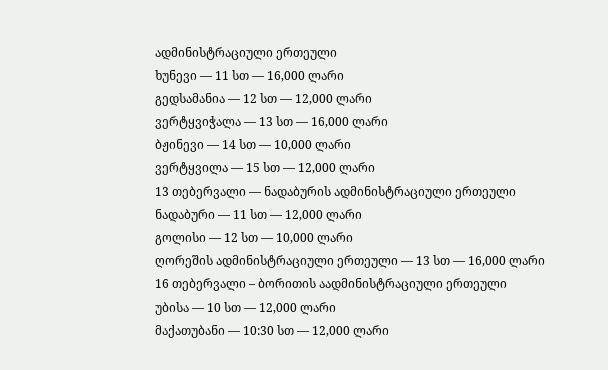ადმინისტრაციული ერთეული
ხუნევი — 11 სთ — 16,000 ლარი
გედსამანია — 12 სთ — 12,000 ლარი
ვერტყვიჭალა — 13 სთ — 16,000 ლარი
ბჟინევი — 14 სთ — 10,000 ლარი
ვერტყვილა — 15 სთ — 12,000 ლარი
13 თებერვალი — ნადაბურის ადმინისტრაციული ერთეული
ნადაბური — 11 სთ — 12,000 ლარი
გოლისი — 12 სთ — 10,000 ლარი
ღორეშის ადმინისტრაციული ერთეული — 13 სთ — 16,000 ლარი
16 თებერვალი – ბორითის აადმინისტრაციული ერთეული
უბისა — 10 სთ — 12,000 ლარი
მაქათუბანი — 10:30 სთ — 12,000 ლარი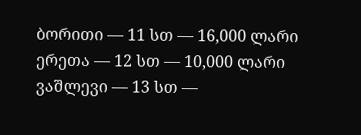ბორითი — 11 სთ — 16,000 ლარი
ერეთა — 12 სთ — 10,000 ლარი
ვაშლევი — 13 სთ —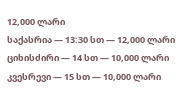12,000 ლარი
საქასრია — 13:30 სთ — 12,000 ლარი
ციხისძირი — 14 სთ — 10,000 ლარი
კვესრევი — 15 სთ — 10,000 ლარი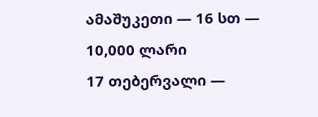ამაშუკეთი — 16 სთ — 10,000 ლარი
17 თებერვალი —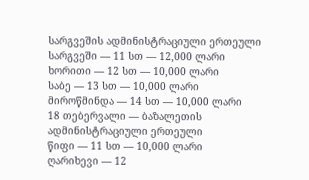სარგვეშის ადმინისტრაციული ერთეული
სარგვეში — 11 სთ — 12,000 ლარი
ხორითი — 12 სთ — 10,000 ლარი
საბე — 13 სთ — 10,000 ლარი
მიროწმინდა — 14 სთ — 10,000 ლარი
18 თებერვალი — ბაზალეთის ადმინისტრაციული ერთეული
წიფი — 11 სთ — 10,000 ლარი
ღარიხევი — 12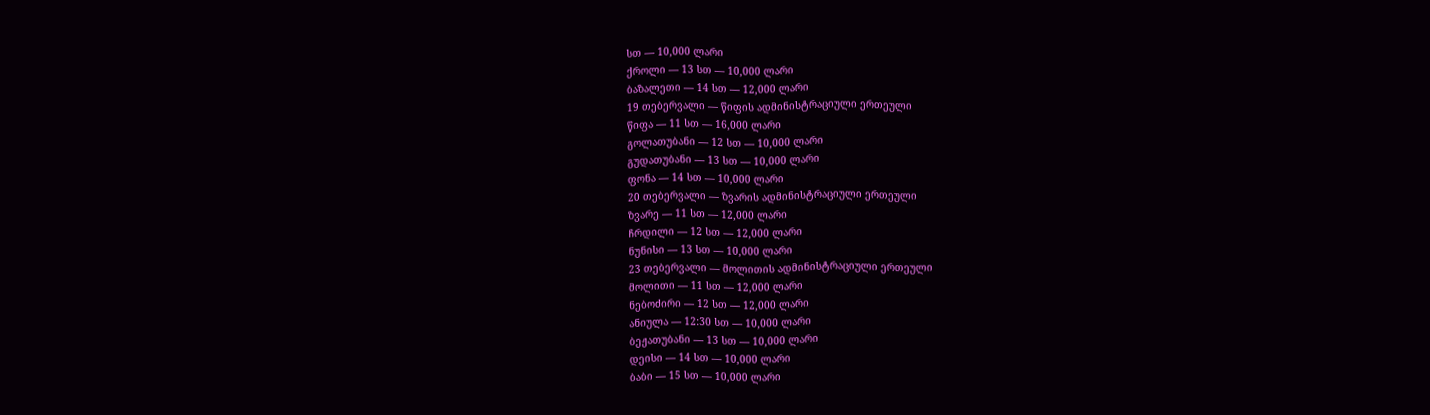სთ — 10,000 ლარი
ქროლი — 13 სთ — 10,000 ლარი
ბაზალეთი — 14 სთ — 12,000 ლარი
19 თებერვალი — წიფის ადმინისტრაციული ერთეული
წიფა — 11 სთ — 16,000 ლარი
გოლათუბანი — 12 სთ — 10,000 ლარი
გუდათუბანი — 13 სთ — 10,000 ლარი
ფონა — 14 სთ — 10,000 ლარი
20 თებერვალი — ზვარის ადმინისტრაციული ერთეული
ზვარე — 11 სთ — 12,000 ლარი
ჩრდილი — 12 სთ — 12,000 ლარი
ნუნისი — 13 სთ — 10,000 ლარი
23 თებერვალი — მოლითის ადმინისტრაციული ერთეული
მოლითი — 11 სთ — 12,000 ლარი
ნებოძირი — 12 სთ — 12,000 ლარი
ანიულა — 12:30 სთ — 10,000 ლარი
ბეჟათუბანი — 13 სთ — 10,000 ლარი
დეისი — 14 სთ — 10,000 ლარი
ბაბი — 15 სთ — 10,000 ლარი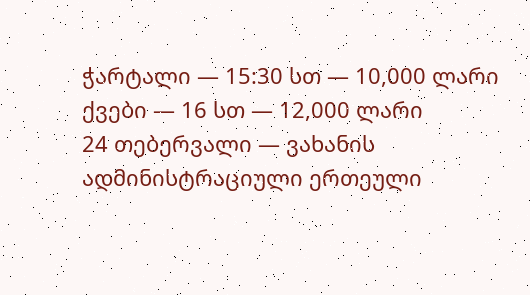ჭარტალი — 15:30 სთ — 10,000 ლარი
ქვები — 16 სთ — 12,000 ლარი
24 თებერვალი — ვახანის ადმინისტრაციული ერთეული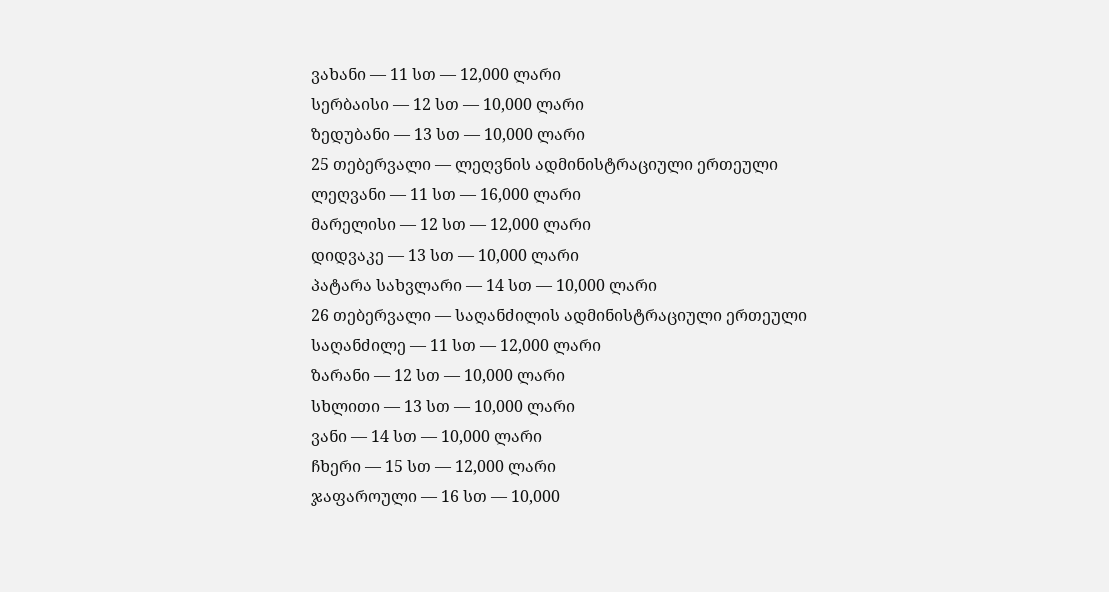ვახანი — 11 სთ — 12,000 ლარი
სერბაისი — 12 სთ — 10,000 ლარი
ზედუბანი — 13 სთ — 10,000 ლარი
25 თებერვალი — ლეღვნის ადმინისტრაციული ერთეული
ლეღვანი — 11 სთ — 16,000 ლარი
მარელისი — 12 სთ — 12,000 ლარი
დიდვაკე — 13 სთ — 10,000 ლარი
პატარა სახვლარი — 14 სთ — 10,000 ლარი
26 თებერვალი — საღანძილის ადმინისტრაციული ერთეული
საღანძილე — 11 სთ — 12,000 ლარი
ზარანი — 12 სთ — 10,000 ლარი
სხლითი — 13 სთ — 10,000 ლარი
ვანი — 14 სთ — 10,000 ლარი
ჩხერი — 15 სთ — 12,000 ლარი
ჯაფაროული — 16 სთ — 10,000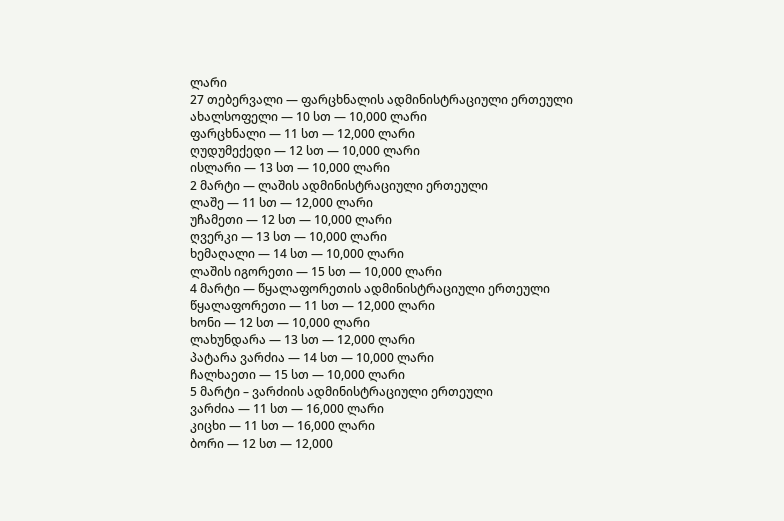ლარი
27 თებერვალი — ფარცხნალის ადმინისტრაციული ერთეული
ახალსოფელი — 10 სთ — 10,000 ლარი
ფარცხნალი — 11 სთ — 12,000 ლარი
ღუდუმექედი — 12 სთ — 10,000 ლარი
ისლარი — 13 სთ — 10,000 ლარი
2 მარტი — ლაშის ადმინისტრაციული ერთეული
ლაშე — 11 სთ — 12,000 ლარი
უჩამეთი — 12 სთ — 10,000 ლარი
ღვერკი — 13 სთ — 10,000 ლარი
ხემაღალი — 14 სთ — 10,000 ლარი
ლაშის იგორეთი — 15 სთ — 10,000 ლარი
4 მარტი — წყალაფორეთის ადმინისტრაციული ერთეული
წყალაფორეთი — 11 სთ — 12,000 ლარი
ხონი — 12 სთ — 10,000 ლარი
ლახუნდარა — 13 სთ — 12,000 ლარი
პატარა ვარძია — 14 სთ — 10,000 ლარი
ჩალხაეთი — 15 სთ — 10,000 ლარი
5 მარტი – ვარძიის ადმინისტრაციული ერთეული
ვარძია — 11 სთ — 16,000 ლარი
კიცხი — 11 სთ — 16,000 ლარი
ბორი — 12 სთ — 12,000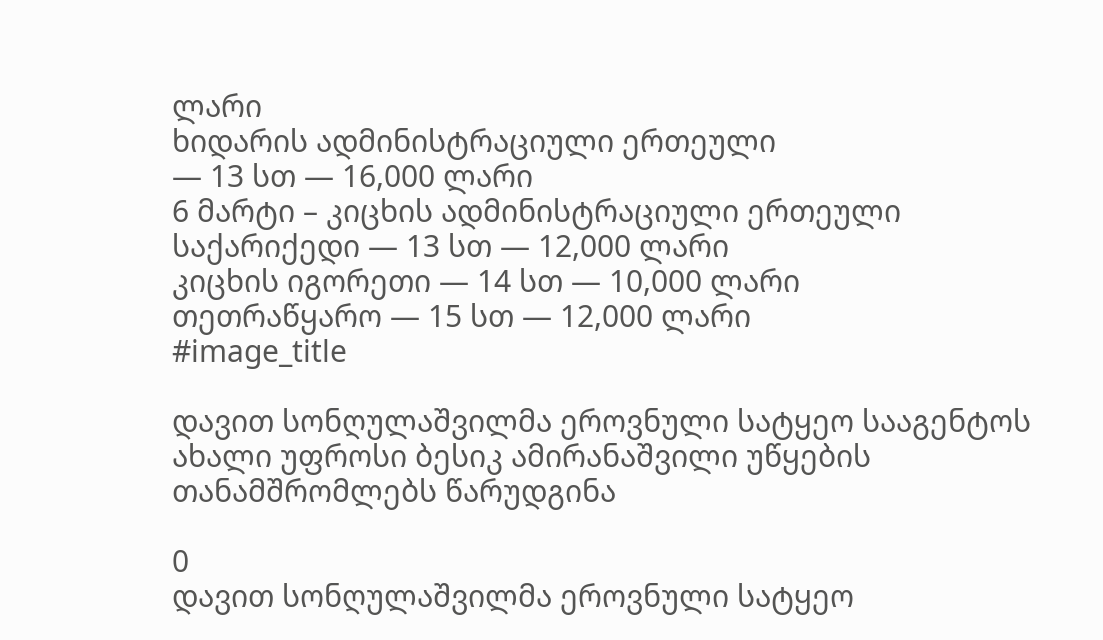ლარი
ხიდარის ადმინისტრაციული ერთეული
— 13 სთ — 16,000 ლარი
6 მარტი – კიცხის ადმინისტრაციული ერთეული
საქარიქედი — 13 სთ — 12,000 ლარი
კიცხის იგორეთი — 14 სთ — 10,000 ლარი
თეთრაწყარო — 15 სთ — 12,000 ლარი
#image_title

დავით სონღულაშვილმა ეროვნული სატყეო სააგენტოს ახალი უფროსი ბესიკ ამირანაშვილი უწყების თანამშრომლებს წარუდგინა

0
დავით სონღულაშვილმა ეროვნული სატყეო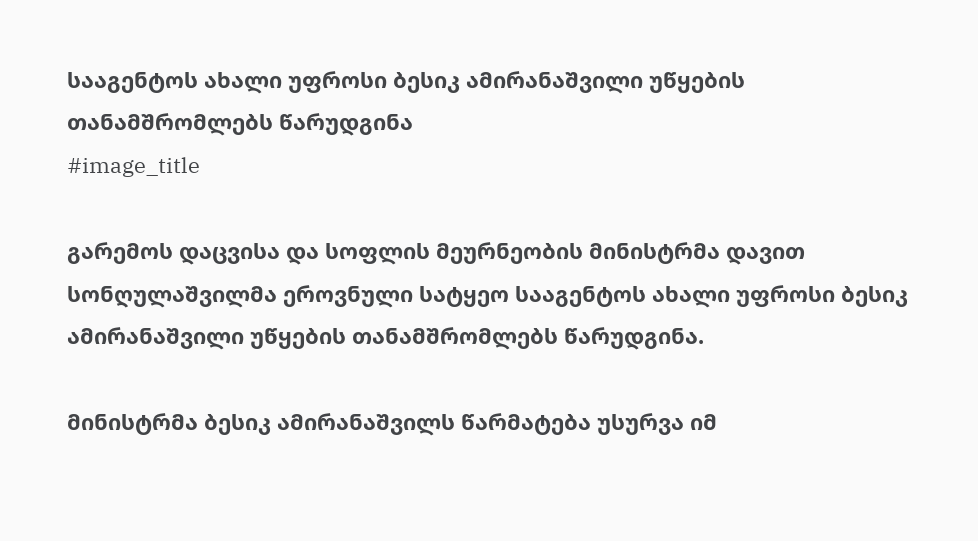სააგენტოს ახალი უფროსი ბესიკ ამირანაშვილი უწყების თანამშრომლებს წარუდგინა
#image_title

გარემოს დაცვისა და სოფლის მეურნეობის მინისტრმა დავით სონღულაშვილმა ეროვნული სატყეო სააგენტოს ახალი უფროსი ბესიკ ამირანაშვილი უწყების თანამშრომლებს წარუდგინა.

მინისტრმა ბესიკ ამირანაშვილს წარმატება უსურვა იმ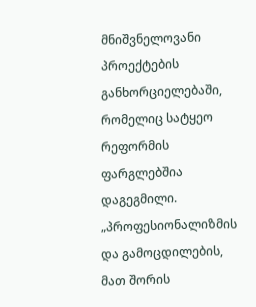მნიშვნელოვანი პროექტების განხორციელებაში, რომელიც სატყეო რეფორმის ფარგლებშია დაგეგმილი.
„პროფესიონალიზმის და გამოცდილების, მათ შორის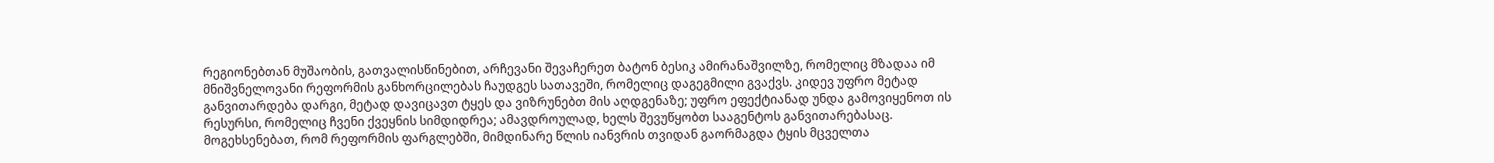რეგიონებთან მუშაობის, გათვალისწინებით, არჩევანი შევაჩერეთ ბატონ ბესიკ ამირანაშვილზე, რომელიც მზადაა იმ მნიშვნელოვანი რეფორმის განხორცილებას ჩაუდგეს სათავეში, რომელიც დაგეგმილი გვაქვს. კიდევ უფრო მეტად განვითარდება დარგი, მეტად დავიცავთ ტყეს და ვიზრუნებთ მის აღდგენაზე; უფრო ეფექტიანად უნდა გამოვიყენოთ ის რესურსი, რომელიც ჩვენი ქვეყნის სიმდიდრეა; ამავდროულად, ხელს შევუწყობთ სააგენტოს განვითარებასაც. მოგეხსენებათ, რომ რეფორმის ფარგლებში, მიმდინარე წლის იანვრის თვიდან გაორმაგდა ტყის მცველთა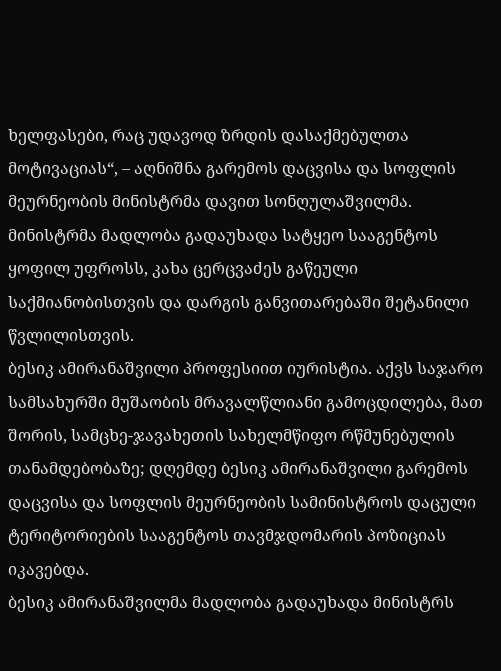ხელფასები, რაც უდავოდ ზრდის დასაქმებულთა მოტივაციას“, – აღნიშნა გარემოს დაცვისა და სოფლის მეურნეობის მინისტრმა დავით სონღულაშვილმა.
მინისტრმა მადლობა გადაუხადა სატყეო სააგენტოს ყოფილ უფროსს, კახა ცერცვაძეს გაწეული საქმიანობისთვის და დარგის განვითარებაში შეტანილი წვლილისთვის.
ბესიკ ამირანაშვილი პროფესიით იურისტია. აქვს საჯარო სამსახურში მუშაობის მრავალწლიანი გამოცდილება, მათ შორის, სამცხე-ჯავახეთის სახელმწიფო რწმუნებულის თანამდებობაზე; დღემდე ბესიკ ამირანაშვილი გარემოს დაცვისა და სოფლის მეურნეობის სამინისტროს დაცული ტერიტორიების სააგენტოს თავმჯდომარის პოზიციას იკავებდა.
ბესიკ ამირანაშვილმა მადლობა გადაუხადა მინისტრს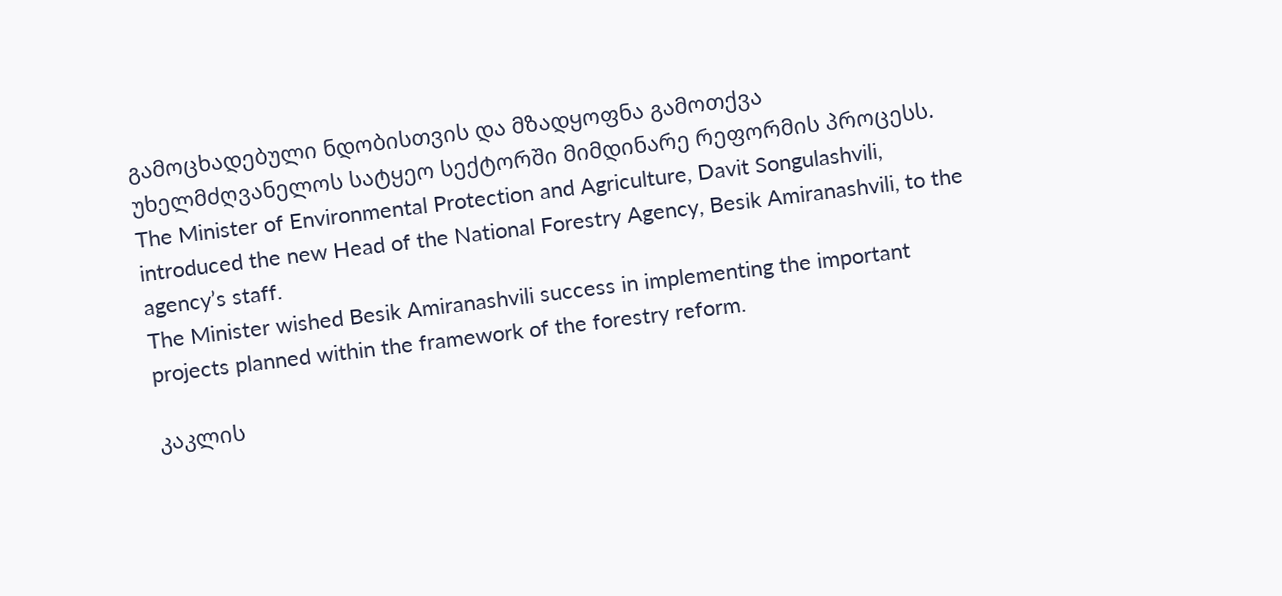გამოცხადებული ნდობისთვის და მზადყოფნა გამოთქვა უხელმძღვანელოს სატყეო სექტორში მიმდინარე რეფორმის პროცესს.
The Minister of Environmental Protection and Agriculture, Davit Songulashvili, introduced the new Head of the National Forestry Agency, Besik Amiranashvili, to the agency’s staff.
The Minister wished Besik Amiranashvili success in implementing the important projects planned within the framework of the forestry reform.

კაკლის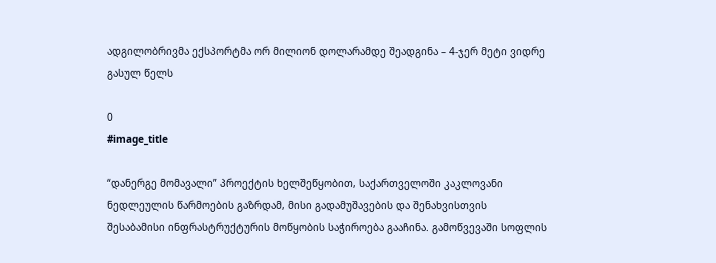ადგილობრივმა ექსპორტმა ორ მილიონ დოლარამდე შეადგინა – 4-ჯერ მეტი ვიდრე გასულ წელს

0
#image_title

“დანერგე მომავალი” პროექტის ხელშეწყობით, საქართველოში კაკლოვანი ნედლეულის წარმოების გაზრდამ, მისი გადამუშავების და შენახვისთვის შესაბამისი ინფრასტრუქტურის მოწყობის საჭიროება გააჩინა. გამოწვევაში სოფლის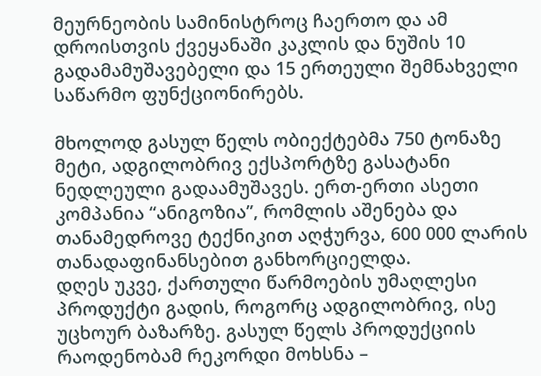მეურნეობის სამინისტროც ჩაერთო და ამ დროისთვის ქვეყანაში კაკლის და ნუშის 10 გადამამუშავებელი და 15 ერთეული შემნახველი საწარმო ფუნქციონირებს.

მხოლოდ გასულ წელს ობიექტებმა 750 ტონაზე მეტი, ადგილობრივ ექსპორტზე გასატანი ნედლეული გადაამუშავეს. ერთ-ერთი ასეთი კომპანია “ანიგოზია”, რომლის აშენება და თანამედროვე ტექნიკით აღჭურვა, 600 000 ლარის თანადაფინანსებით განხორციელდა.
დღეს უკვე, ქართული წარმოების უმაღლესი პროდუქტი გადის, როგორც ადგილობრივ, ისე უცხოურ ბაზარზე. გასულ წელს პროდუქციის რაოდენობამ რეკორდი მოხსნა –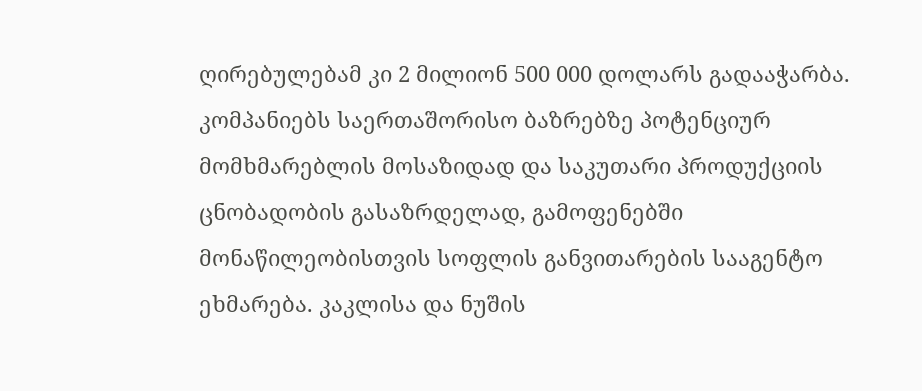ღირებულებამ კი 2 მილიონ 500 000 დოლარს გადააჭარბა. კომპანიებს საერთაშორისო ბაზრებზე პოტენციურ მომხმარებლის მოსაზიდად და საკუთარი პროდუქციის ცნობადობის გასაზრდელად, გამოფენებში მონაწილეობისთვის სოფლის განვითარების სააგენტო ეხმარება. კაკლისა და ნუშის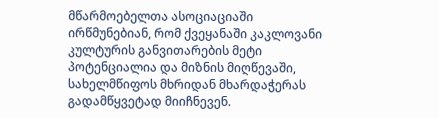მწარმოებელთა ასოციაციაში ირწმუნებიან, რომ ქვეყანაში კაკლოვანი კულტურის განვითარების მეტი პოტენციალია და მიზნის მიღწევაში, სახელმწიფოს მხრიდან მხარდაჭერას გადამწყვეტად მიიჩნევენ.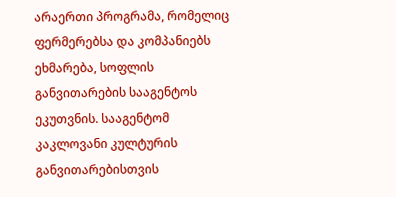არაერთი პროგრამა, რომელიც ფერმერებსა და კომპანიებს ეხმარება, სოფლის განვითარების სააგენტოს ეკუთვნის. სააგენტომ კაკლოვანი კულტურის განვითარებისთვის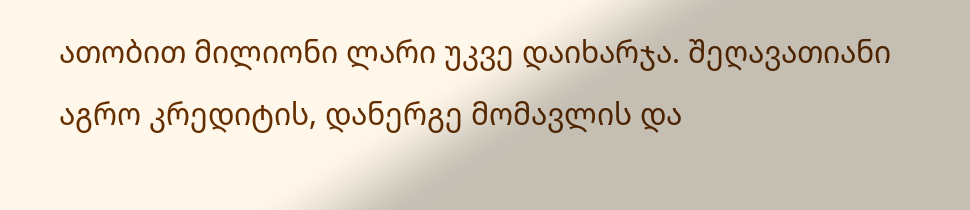ათობით მილიონი ლარი უკვე დაიხარჯა. შეღავათიანი აგრო კრედიტის, დანერგე მომავლის და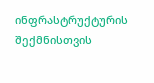ინფრასტრუქტურის შექმნისთვის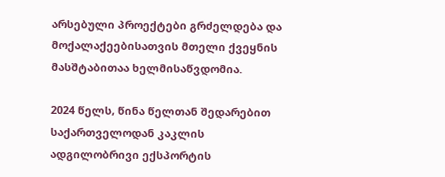არსებული პროექტები გრძელდება და მოქალაქეებისათვის მთელი ქვეყნის მასშტაბითაა ხელმისაწვდომია.

2024 წელს, წინა წელთან შედარებით საქართველოდან კაკლის ადგილობრივი ექსპორტის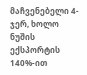მაჩვენებელი 4-ჯერ, ხოლო ნუშის ექსპორტის 140%-ით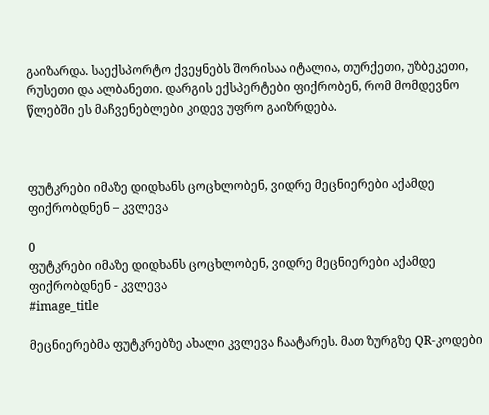გაიზარდა. საექსპორტო ქვეყნებს შორისაა იტალია, თურქეთი, უზბეკეთი, რუსეთი და ალბანეთი. დარგის ექსპერტები ფიქრობენ, რომ მომდევნო წლებში ეს მაჩვენებლები კიდევ უფრო გაიზრდება.



ფუტკრები იმაზე დიდხანს ცოცხლობენ, ვიდრე მეცნიერები აქამდე ფიქრობდნენ – კვლევა

0
ფუტკრები იმაზე დიდხანს ცოცხლობენ, ვიდრე მეცნიერები აქამდე ფიქრობდნენ - კვლევა
#image_title

მეცნიერებმა ფუტკრებზე ახალი კვლევა ჩაატარეს. მათ ზურგზე QR-კოდები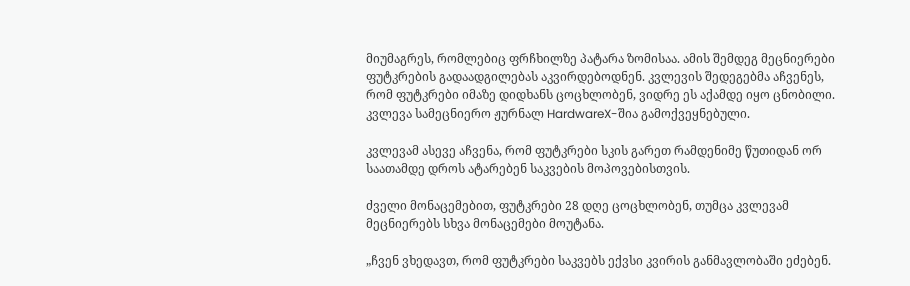მიუმაგრეს, რომლებიც ფრჩხილზე პატარა ზომისაა. ამის შემდეგ მეცნიერები ფუტკრების გადაადგილებას აკვირდებოდნენ. კვლევის შედეგებმა აჩვენეს, რომ ფუტკრები იმაზე დიდხანს ცოცხლობენ, ვიდრე ეს აქამდე იყო ცნობილი. კვლევა სამეცნიერო ჟურნალ HardwareX-შია გამოქვეყნებული.

კვლევამ ასევე აჩვენა, რომ ფუტკრები სკის გარეთ რამდენიმე წუთიდან ორ საათამდე დროს ატარებენ საკვების მოპოვებისთვის.

ძველი მონაცემებით, ფუტკრები 28 დღე ცოცხლობენ, თუმცა კვლევამ მეცნიერებს სხვა მონაცემები მოუტანა.

„ჩვენ ვხედავთ, რომ ფუტკრები საკვებს ექვსი კვირის განმავლობაში ეძებენ.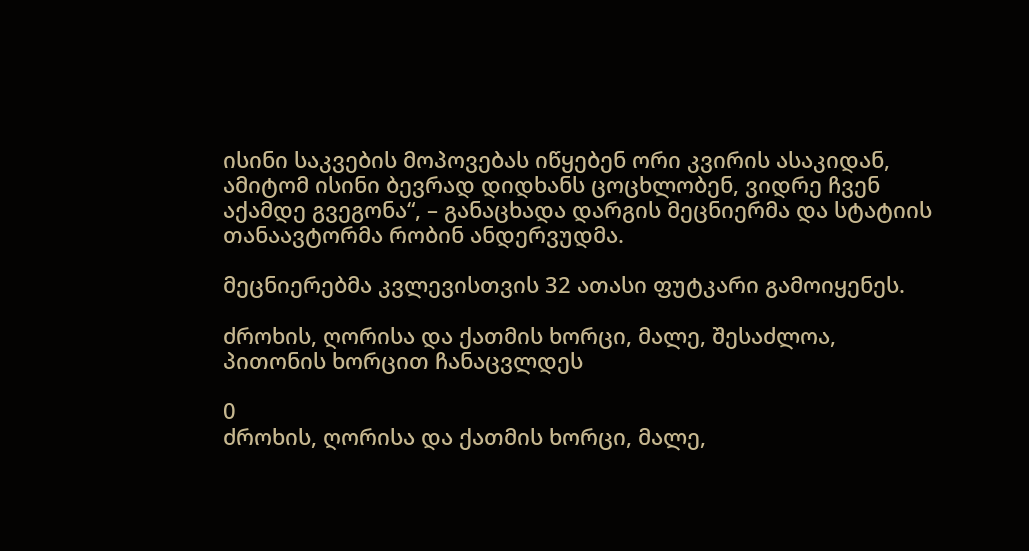ისინი საკვების მოპოვებას იწყებენ ორი კვირის ასაკიდან, ამიტომ ისინი ბევრად დიდხანს ცოცხლობენ, ვიდრე ჩვენ აქამდე გვეგონა“, – განაცხადა დარგის მეცნიერმა და სტატიის თანაავტორმა რობინ ანდერვუდმა.

მეცნიერებმა კვლევისთვის 32 ათასი ფუტკარი გამოიყენეს.

ძროხის, ღორისა და ქათმის ხორცი, მალე, შესაძლოა, პითონის ხორცით ჩანაცვლდეს

0
ძროხის, ღორისა და ქათმის ხორცი, მალე,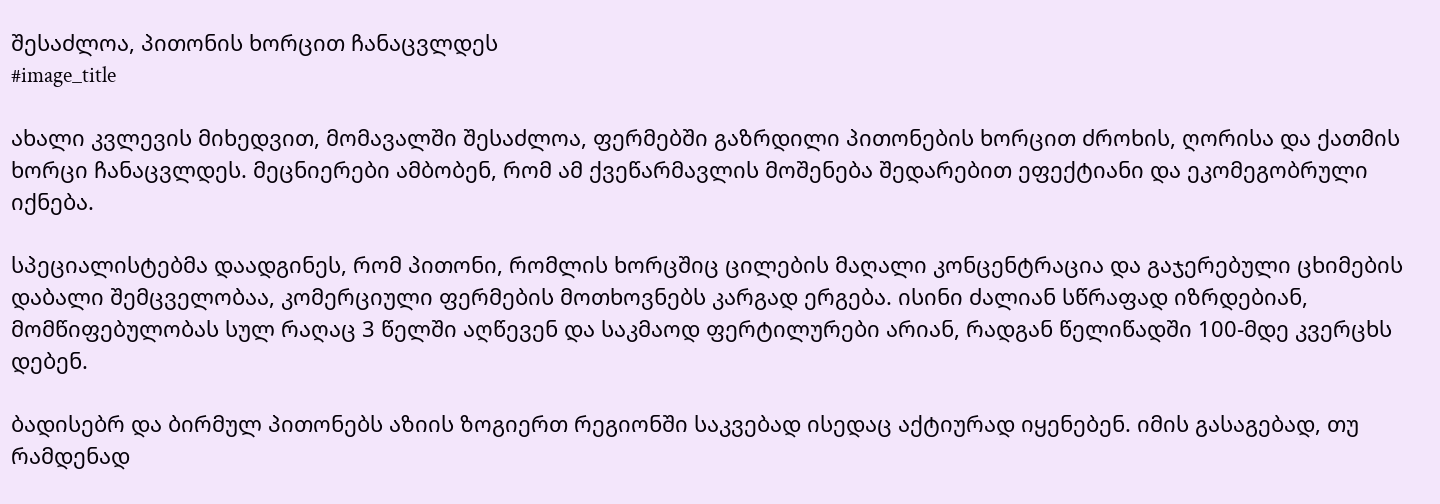შესაძლოა, პითონის ხორცით ჩანაცვლდეს
#image_title

ახალი კვლევის მიხედვით, მომავალში შესაძლოა, ფერმებში გაზრდილი პითონების ხორცით ძროხის, ღორისა და ქათმის ხორცი ჩანაცვლდეს. მეცნიერები ამბობენ, რომ ამ ქვეწარმავლის მოშენება შედარებით ეფექტიანი და ეკომეგობრული იქნება.

სპეციალისტებმა დაადგინეს, რომ პითონი, რომლის ხორცშიც ცილების მაღალი კონცენტრაცია და გაჯერებული ცხიმების დაბალი შემცველობაა, კომერციული ფერმების მოთხოვნებს კარგად ერგება. ისინი ძალიან სწრაფად იზრდებიან, მომწიფებულობას სულ რაღაც 3 წელში აღწევენ და საკმაოდ ფერტილურები არიან, რადგან წელიწადში 100-მდე კვერცხს დებენ.

ბადისებრ და ბირმულ პითონებს აზიის ზოგიერთ რეგიონში საკვებად ისედაც აქტიურად იყენებენ. იმის გასაგებად, თუ რამდენად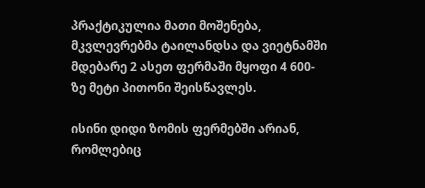პრაქტიკულია მათი მოშენება, მკვლევრებმა ტაილანდსა და ვიეტნამში მდებარე 2 ასეთ ფერმაში მყოფი 4 600-ზე მეტი პითონი შეისწავლეს.

ისინი დიდი ზომის ფერმებში არიან, რომლებიც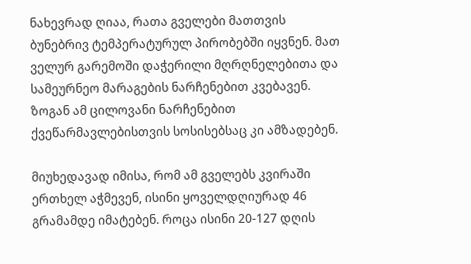ნახევრად ღიაა, რათა გველები მათთვის ბუნებრივ ტემპერატურულ პირობებში იყვნენ. მათ ველურ გარემოში დაჭერილი მღრღნელებითა და სამეურნეო მარაგების ნარჩენებით კვებავენ. ზოგან ამ ცილოვანი ნარჩენებით ქვეწარმავლებისთვის სოსისებსაც კი ამზადებენ.

მიუხედავად იმისა, რომ ამ გველებს კვირაში ერთხელ აჭმევენ, ისინი ყოველდღიურად 46 გრამამდე იმატებენ. როცა ისინი 20-127 დღის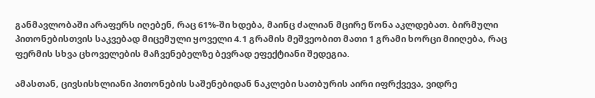განმავლობაში არაფერს იღებენ, რაც 61%-ში ხდება, მაინც ძალიან მცირე წონა აკლდებათ. ბირმული პითონებისთვის საკვებად მიცემული ყოველი 4.1 გრამის მეშვეობით მათი 1 გრამი ხორცი მიიღება, რაც ფერმის სხვა ცხოველების მაჩვენებელზე ბევრად ეფექტიანი შედეგია.

ამასთან, ცივსისხლიანი პითონების საშენებიდან ნაკლები სათბურის აირი იფრქვევა, ვიდრე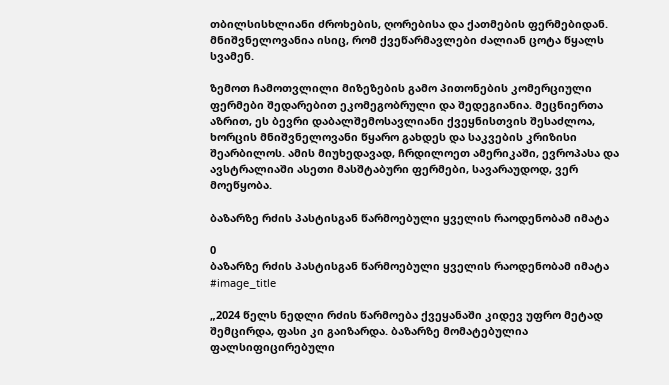თბილსისხლიანი ძროხების, ღორებისა და ქათმების ფერმებიდან. მნიშვნელოვანია ისიც, რომ ქვეწარმავლები ძალიან ცოტა წყალს სვამენ.

ზემოთ ჩამოთვლილი მიზეზების გამო პითონების კომერციული ფერმები შედარებით ეკომეგობრული და შედეგიანია. მეცნიერთა აზრით, ეს ბევრი დაბალშემოსავლიანი ქვეყნისთვის შესაძლოა, ხორცის მნიშვნელოვანი წყარო გახდეს და საკვების კრიზისი შეარბილოს. ამის მიუხედავად, ჩრდილოეთ ამერიკაში, ევროპასა და ავსტრალიაში ასეთი მასშტაბური ფერმები, სავარაუდოდ, ვერ მოეწყობა.

ბაზარზე რძის პასტისგან წარმოებული ყველის რაოდენობამ იმატა

0
ბაზარზე რძის პასტისგან წარმოებული ყველის რაოდენობამ იმატა
#image_title

„2024 წელს ნედლი რძის წარმოება ქვეყანაში კიდევ უფრო მეტად შემცირდა, ფასი კი გაიზარდა. ბაზარზე მომატებულია ფალსიფიცირებული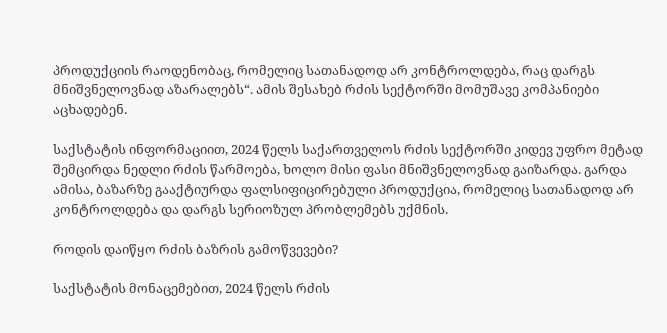პროდუქციის რაოდენობაც, რომელიც სათანადოდ არ კონტროლდება, რაც დარგს მნიშვნელოვნად აზარალებს“. ამის შესახებ რძის სექტორში მომუშავე კომპანიები აცხადებენ.

საქსტატის ინფორმაციით, 2024 წელს საქართველოს რძის სექტორში კიდევ უფრო მეტად შემცირდა ნედლი რძის წარმოება, ხოლო მისი ფასი მნიშვნელოვნად გაიზარდა. გარდა ამისა, ბაზარზე გააქტიურდა ფალსიფიცირებული პროდუქცია, რომელიც სათანადოდ არ კონტროლდება და დარგს სერიოზულ პრობლემებს უქმნის.

როდის დაიწყო რძის ბაზრის გამოწვევები?

საქსტატის მონაცემებით, 2024 წელს რძის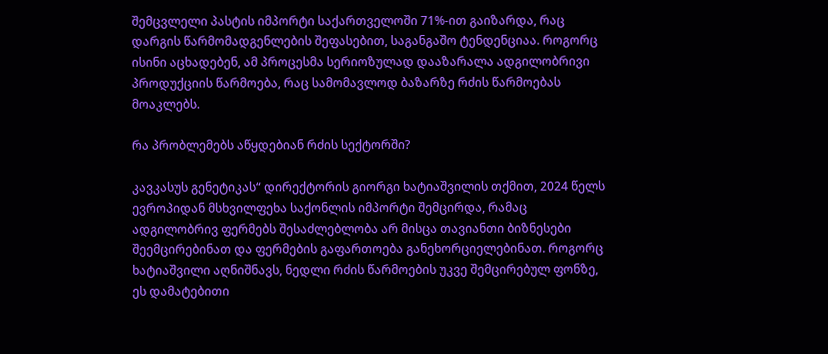შემცვლელი პასტის იმპორტი საქართველოში 71%-ით გაიზარდა, რაც დარგის წარმომადგენლების შეფასებით, საგანგაშო ტენდენციაა. როგორც ისინი აცხადებენ, ამ პროცესმა სერიოზულად დააზარალა ადგილობრივი პროდუქციის წარმოება, რაც სამომავლოდ ბაზარზე რძის წარმოებას მოაკლებს.

რა პრობლემებს აწყდებიან რძის სექტორში?

კავკასუს გენეტიკას“ დირექტორის გიორგი ხატიაშვილის თქმით, 2024 წელს ევროპიდან მსხვილფეხა საქონლის იმპორტი შემცირდა, რამაც ადგილობრივ ფერმებს შესაძლებლობა არ მისცა თავიანთი ბიზნესები შეემცირებინათ და ფერმების გაფართოება განეხორციელებინათ. როგორც ხატიაშვილი აღნიშნავს, ნედლი რძის წარმოების უკვე შემცირებულ ფონზე, ეს დამატებითი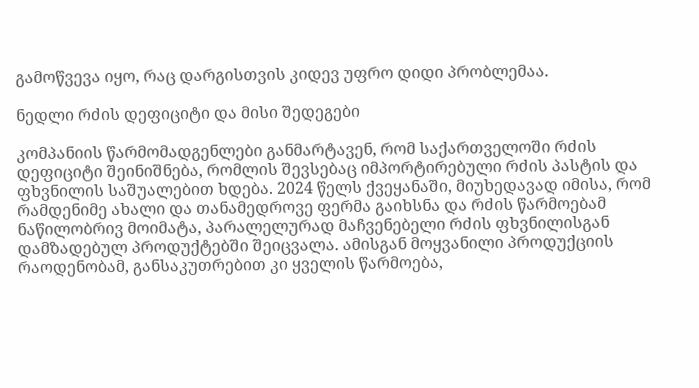გამოწვევა იყო, რაც დარგისთვის კიდევ უფრო დიდი პრობლემაა.

ნედლი რძის დეფიციტი და მისი შედეგები

კომპანიის წარმომადგენლები განმარტავენ, რომ საქართველოში რძის დეფიციტი შეინიშნება, რომლის შევსებაც იმპორტირებული რძის პასტის და ფხვნილის საშუალებით ხდება. 2024 წელს ქვეყანაში, მიუხედავად იმისა, რომ რამდენიმე ახალი და თანამედროვე ფერმა გაიხსნა და რძის წარმოებამ ნაწილობრივ მოიმატა, პარალელურად მაჩვენებელი რძის ფხვნილისგან დამზადებულ პროდუქტებში შეიცვალა. ამისგან მოყვანილი პროდუქციის რაოდენობამ, განსაკუთრებით კი ყველის წარმოება,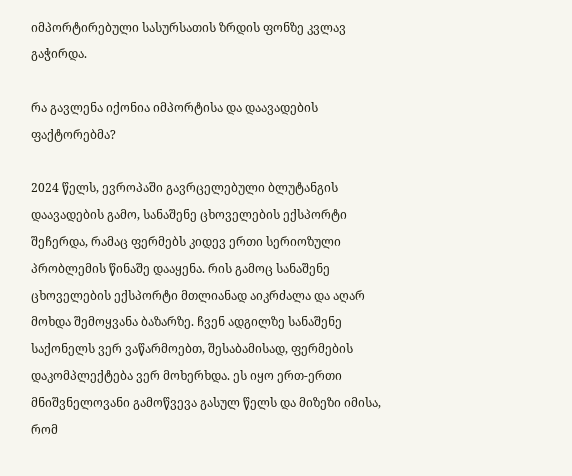იმპორტირებული სასურსათის ზრდის ფონზე კვლავ გაჭირდა.

რა გავლენა იქონია იმპორტისა და დაავადების ფაქტორებმა?

2024 წელს, ევროპაში გავრცელებული ბლუტანგის დაავადების გამო, სანაშენე ცხოველების ექსპორტი შეჩერდა, რამაც ფერმებს კიდევ ერთი სერიოზული პრობლემის წინაშე დააყენა. რის გამოც სანაშენე ცხოველების ექსპორტი მთლიანად აიკრძალა და აღარ მოხდა შემოყვანა ბაზარზე. ჩვენ ადგილზე სანაშენე საქონელს ვერ ვაწარმოებთ, შესაბამისად, ფერმების დაკომპლექტება ვერ მოხერხდა. ეს იყო ერთ-ერთი მნიშვნელოვანი გამოწვევა გასულ წელს და მიზეზი იმისა, რომ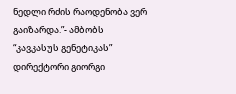ნედლი რძის რაოდენობა ვერ გაიზარდა.”- ამბობს “კავკასუს გენეტიკას” დირექტორი გიორგი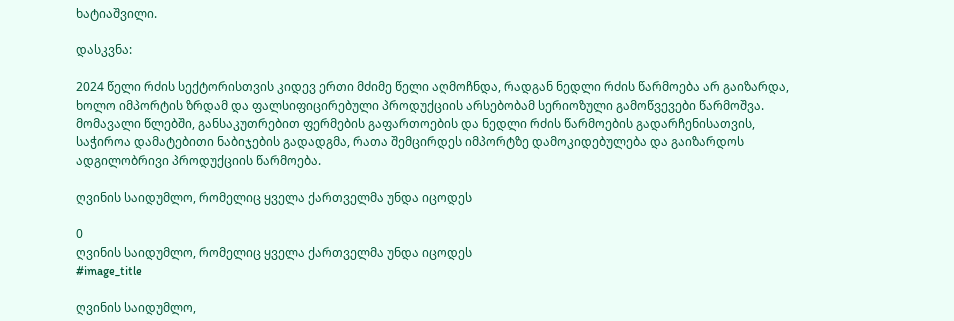ხატიაშვილი.

დასკვნა:

2024 წელი რძის სექტორისთვის კიდევ ერთი მძიმე წელი აღმოჩნდა, რადგან ნედლი რძის წარმოება არ გაიზარდა, ხოლო იმპორტის ზრდამ და ფალსიფიცირებული პროდუქციის არსებობამ სერიოზული გამოწვევები წარმოშვა. მომავალი წლებში, განსაკუთრებით ფერმების გაფართოების და ნედლი რძის წარმოების გადარჩენისათვის, საჭიროა დამატებითი ნაბიჯების გადადგმა, რათა შემცირდეს იმპორტზე დამოკიდებულება და გაიზარდოს ადგილობრივი პროდუქციის წარმოება.

ღვინის საიდუმლო, რომელიც ყველა ქართველმა უნდა იცოდეს

0
ღვინის საიდუმლო, რომელიც ყველა ქართველმა უნდა იცოდეს
#image_title

ღვინის საიდუმლო,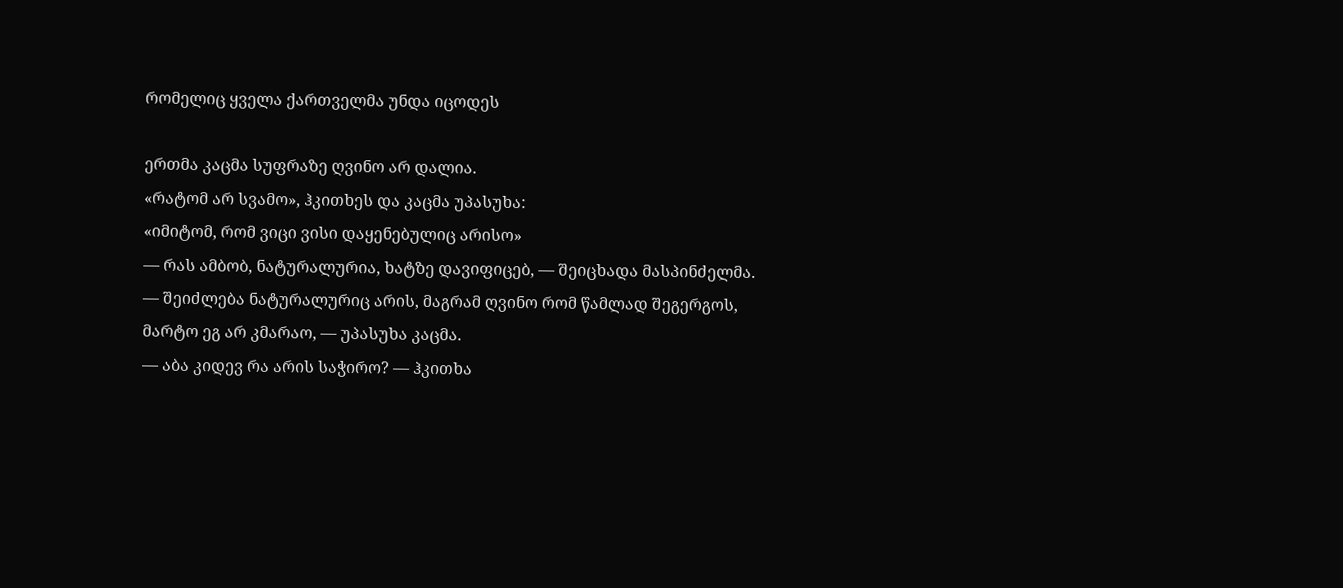რომელიც ყველა ქართველმა უნდა იცოდეს

ერთმა კაცმა სუფრაზე ღვინო არ დალია.
«რატომ არ სვამო», ჰკითხეს და კაცმა უპასუხა:
«იმიტომ, რომ ვიცი ვისი დაყენებულიც არისო»
— რას ამბობ, ნატურალურია, ხატზე დავიფიცებ, — შეიცხადა მასპინძელმა.
— შეიძლება ნატურალურიც არის, მაგრამ ღვინო რომ წამლად შეგერგოს, მარტო ეგ არ კმარაო, — უპასუხა კაცმა.
— აბა კიდევ რა არის საჭირო? — ჰკითხა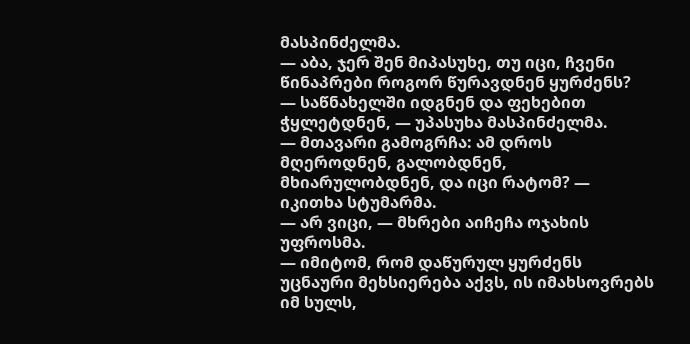მასპინძელმა.
— აბა, ჯერ შენ მიპასუხე, თუ იცი, ჩვენი წინაპრები როგორ წურავდნენ ყურძენს?
— საწნახელში იდგნენ და ფეხებით ჭყლეტდნენ, — უპასუხა მასპინძელმა.
— მთავარი გამოგრჩა: ამ დროს მღეროდნენ, გალობდნენ, მხიარულობდნენ, და იცი რატომ? — იკითხა სტუმარმა.
— არ ვიცი, — მხრები აიჩეჩა ოჯახის უფროსმა.
— იმიტომ, რომ დაწურულ ყურძენს უცნაური მეხსიერება აქვს, ის იმახსოვრებს იმ სულს,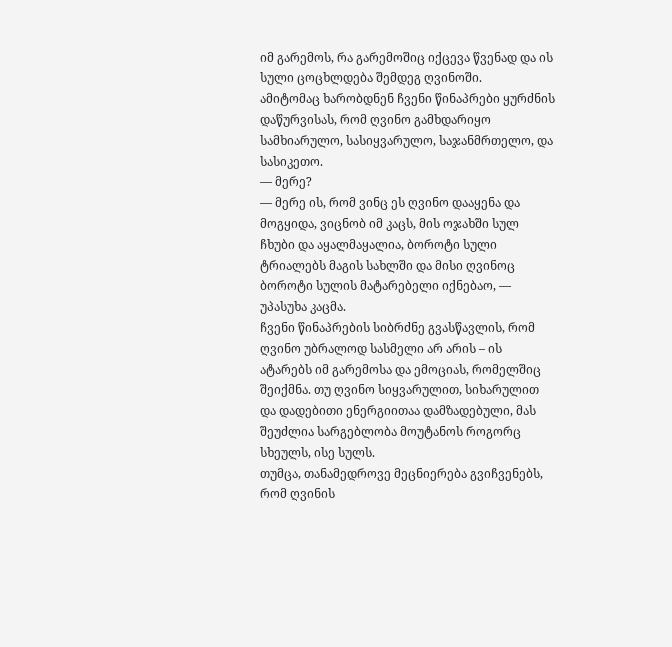იმ გარემოს, რა გარემოშიც იქცევა წვენად და ის სული ცოცხლდება შემდეგ ღვინოში.
ამიტომაც ხარობდნენ ჩვენი წინაპრები ყურძნის დაწურვისას, რომ ღვინო გამხდარიყო სამხიარულო, სასიყვარულო, საჯანმრთელო, და სასიკეთო.
— მერე?
— მერე ის, რომ ვინც ეს ღვინო დააყენა და მოგყიდა, ვიცნობ იმ კაცს, მის ოჯახში სულ ჩხუბი და აყალმაყალია, ბოროტი სული ტრიალებს მაგის სახლში და მისი ღვინოც ბოროტი სულის მატარებელი იქნებაო, — უპასუხა კაცმა.
ჩვენი წინაპრების სიბრძნე გვასწავლის, რომ ღვინო უბრალოდ სასმელი არ არის – ის ატარებს იმ გარემოსა და ემოციას, რომელშიც შეიქმნა. თუ ღვინო სიყვარულით, სიხარულით და დადებითი ენერგიითაა დამზადებული, მას შეუძლია სარგებლობა მოუტანოს როგორც სხეულს, ისე სულს.
თუმცა, თანამედროვე მეცნიერება გვიჩვენებს, რომ ღვინის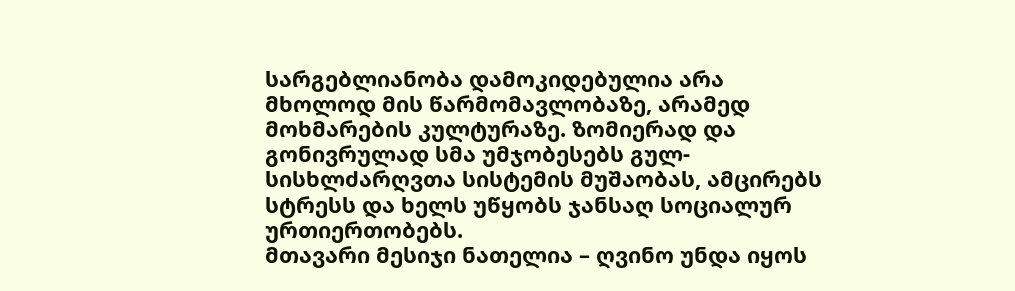სარგებლიანობა დამოკიდებულია არა მხოლოდ მის წარმომავლობაზე, არამედ მოხმარების კულტურაზე. ზომიერად და გონივრულად სმა უმჯობესებს გულ-სისხლძარღვთა სისტემის მუშაობას, ამცირებს სტრესს და ხელს უწყობს ჯანსაღ სოციალურ ურთიერთობებს.
მთავარი მესიჯი ნათელია – ღვინო უნდა იყოს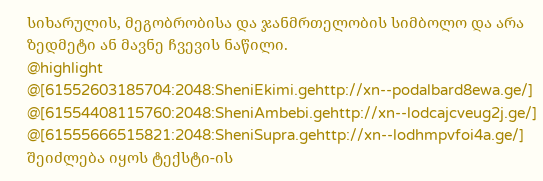სიხარულის, მეგობრობისა და ჯანმრთელობის სიმბოლო და არა ზედმეტი ან მავნე ჩვევის ნაწილი.
@highlight
@[61552603185704:2048:SheniEkimi.gehttp://xn--podalbard8ewa.ge/]
@[61554408115760:2048:SheniAmbebi.gehttp://xn--lodcajcveug2j.ge/]
@[61555666515821:2048:SheniSupra.gehttp://xn--lodhmpvfoi4a.ge/]
შეიძლება იყოს ტექსტი-ის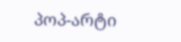პოპ-არტი